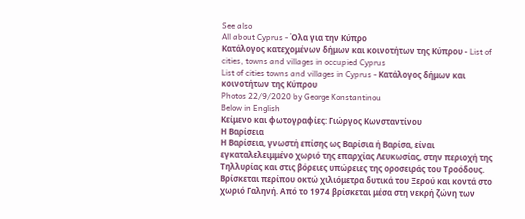See also
All about Cyprus - Όλα για την Κύπρο
Κατάλογος κατεχομένων δήμων και κοινοτήτων της Κύπρου - List of cities, towns and villages in occupied Cyprus
List of cities towns and villages in Cyprus - Κατάλογος δήμων και κοινοτήτων της Κύπρου
Photos 22/9/2020 by George Konstantinou
Below in English
Κείμενο και φωτογραφίες: Γιώργος Κωνσταντίνου
Η Βαρίσεια
Η Βαρίσεια, γνωστή επίσης ως Βαρίσια ή Βαρίσα, είναι εγκαταλελειμμένο χωριό της επαρχίας Λευκωσίας, στην περιοχή της Τηλλυρίας και στις βόρειες υπώρειες της οροσειράς του Τροόδους.
Βρίσκεται περίπου οκτώ χιλιόμετρα δυτικά του Ξερού και κοντά στο χωριό Γαληνή. Από το 1974 βρίσκεται μέσα στη νεκρή ζώνη των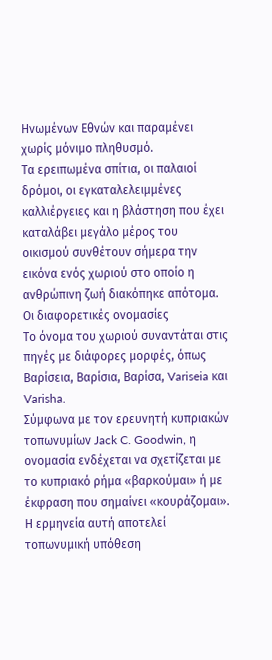Ηνωμένων Εθνών και παραμένει χωρίς μόνιμο πληθυσμό.
Τα ερειπωμένα σπίτια, οι παλαιοί δρόμοι, οι εγκαταλελειμμένες καλλιέργειες και η βλάστηση που έχει καταλάβει μεγάλο μέρος του οικισμού συνθέτουν σήμερα την εικόνα ενός χωριού στο οποίο η ανθρώπινη ζωή διακόπηκε απότομα.
Οι διαφορετικές ονομασίες
Το όνομα του χωριού συναντάται στις πηγές με διάφορες μορφές, όπως Βαρίσεια, Βαρίσια, Βαρίσα, Variseia και Varisha.
Σύμφωνα με τον ερευνητή κυπριακών τοπωνυμίων Jack C. Goodwin, η ονομασία ενδέχεται να σχετίζεται με το κυπριακό ρήμα «βαρκούμαι» ή με έκφραση που σημαίνει «κουράζομαι». Η ερμηνεία αυτή αποτελεί τοπωνυμική υπόθεση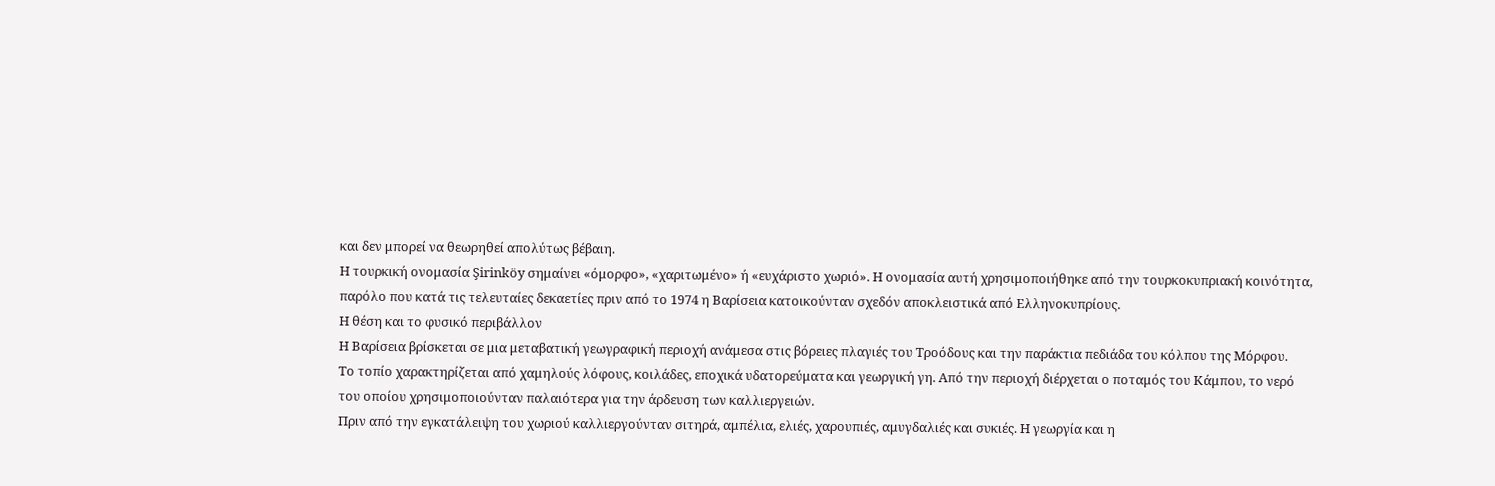και δεν μπορεί να θεωρηθεί απολύτως βέβαιη.
Η τουρκική ονομασία Şirinköy σημαίνει «όμορφο», «χαριτωμένο» ή «ευχάριστο χωριό». Η ονομασία αυτή χρησιμοποιήθηκε από την τουρκοκυπριακή κοινότητα, παρόλο που κατά τις τελευταίες δεκαετίες πριν από το 1974 η Βαρίσεια κατοικούνταν σχεδόν αποκλειστικά από Ελληνοκυπρίους.
Η θέση και το φυσικό περιβάλλον
Η Βαρίσεια βρίσκεται σε μια μεταβατική γεωγραφική περιοχή ανάμεσα στις βόρειες πλαγιές του Τροόδους και την παράκτια πεδιάδα του κόλπου της Μόρφου.
Το τοπίο χαρακτηρίζεται από χαμηλούς λόφους, κοιλάδες, εποχικά υδατορεύματα και γεωργική γη. Από την περιοχή διέρχεται ο ποταμός του Κάμπου, το νερό του οποίου χρησιμοποιούνταν παλαιότερα για την άρδευση των καλλιεργειών.
Πριν από την εγκατάλειψη του χωριού καλλιεργούνταν σιτηρά, αμπέλια, ελιές, χαρουπιές, αμυγδαλιές και συκιές. Η γεωργία και η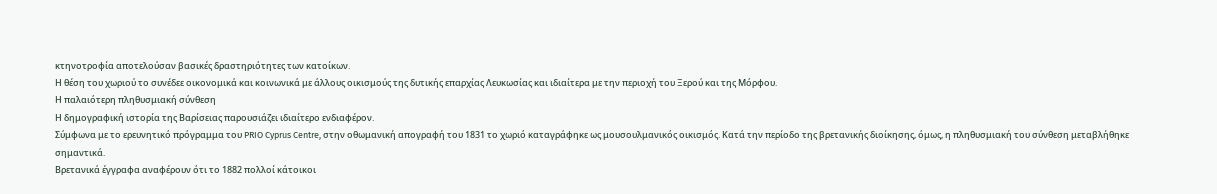κτηνοτροφία αποτελούσαν βασικές δραστηριότητες των κατοίκων.
Η θέση του χωριού το συνέδεε οικονομικά και κοινωνικά με άλλους οικισμούς της δυτικής επαρχίας Λευκωσίας και ιδιαίτερα με την περιοχή του Ξερού και της Μόρφου.
Η παλαιότερη πληθυσμιακή σύνθεση
Η δημογραφική ιστορία της Βαρίσειας παρουσιάζει ιδιαίτερο ενδιαφέρον.
Σύμφωνα με το ερευνητικό πρόγραμμα του PRIO Cyprus Centre, στην οθωμανική απογραφή του 1831 το χωριό καταγράφηκε ως μουσουλμανικός οικισμός. Κατά την περίοδο της βρετανικής διοίκησης, όμως, η πληθυσμιακή του σύνθεση μεταβλήθηκε σημαντικά.
Βρετανικά έγγραφα αναφέρουν ότι το 1882 πολλοί κάτοικοι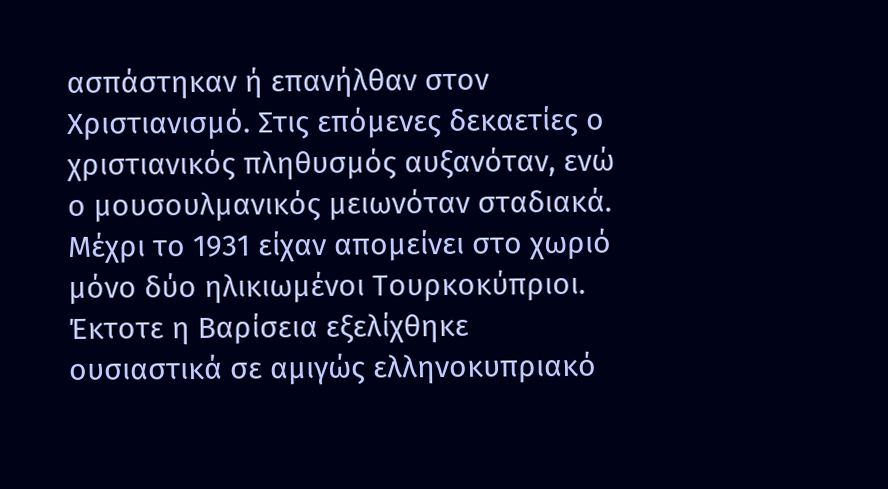ασπάστηκαν ή επανήλθαν στον Χριστιανισμό. Στις επόμενες δεκαετίες ο χριστιανικός πληθυσμός αυξανόταν, ενώ ο μουσουλμανικός μειωνόταν σταδιακά.
Μέχρι το 1931 είχαν απομείνει στο χωριό μόνο δύο ηλικιωμένοι Τουρκοκύπριοι. Έκτοτε η Βαρίσεια εξελίχθηκε ουσιαστικά σε αμιγώς ελληνοκυπριακό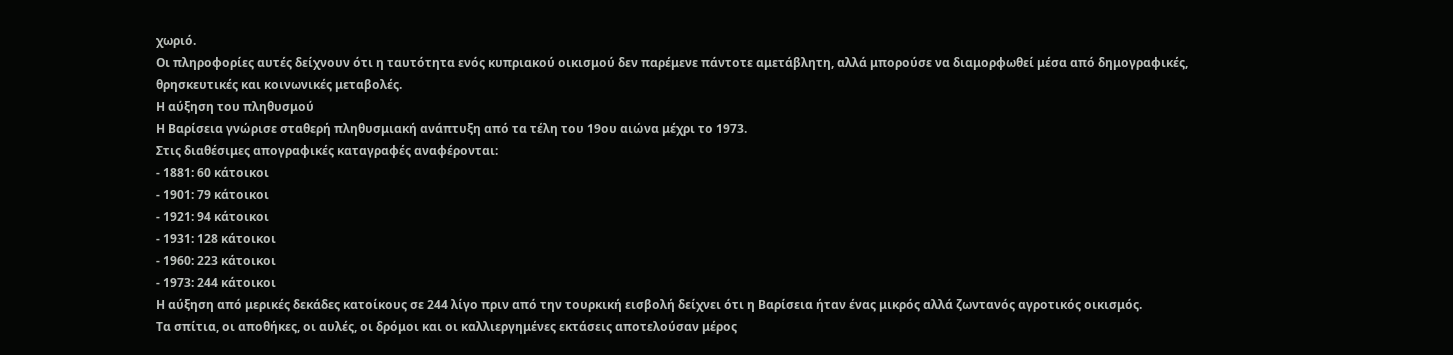χωριό.
Οι πληροφορίες αυτές δείχνουν ότι η ταυτότητα ενός κυπριακού οικισμού δεν παρέμενε πάντοτε αμετάβλητη, αλλά μπορούσε να διαμορφωθεί μέσα από δημογραφικές, θρησκευτικές και κοινωνικές μεταβολές.
Η αύξηση του πληθυσμού
Η Βαρίσεια γνώρισε σταθερή πληθυσμιακή ανάπτυξη από τα τέλη του 19ου αιώνα μέχρι το 1973.
Στις διαθέσιμες απογραφικές καταγραφές αναφέρονται:
- 1881: 60 κάτοικοι
- 1901: 79 κάτοικοι
- 1921: 94 κάτοικοι
- 1931: 128 κάτοικοι
- 1960: 223 κάτοικοι
- 1973: 244 κάτοικοι
Η αύξηση από μερικές δεκάδες κατοίκους σε 244 λίγο πριν από την τουρκική εισβολή δείχνει ότι η Βαρίσεια ήταν ένας μικρός αλλά ζωντανός αγροτικός οικισμός.
Τα σπίτια, οι αποθήκες, οι αυλές, οι δρόμοι και οι καλλιεργημένες εκτάσεις αποτελούσαν μέρος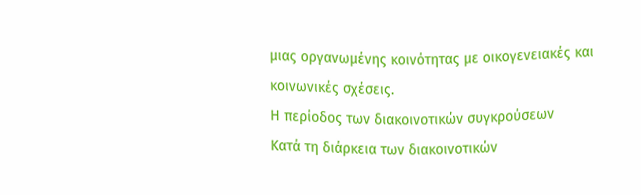μιας οργανωμένης κοινότητας με οικογενειακές και κοινωνικές σχέσεις.
Η περίοδος των διακοινοτικών συγκρούσεων
Κατά τη διάρκεια των διακοινοτικών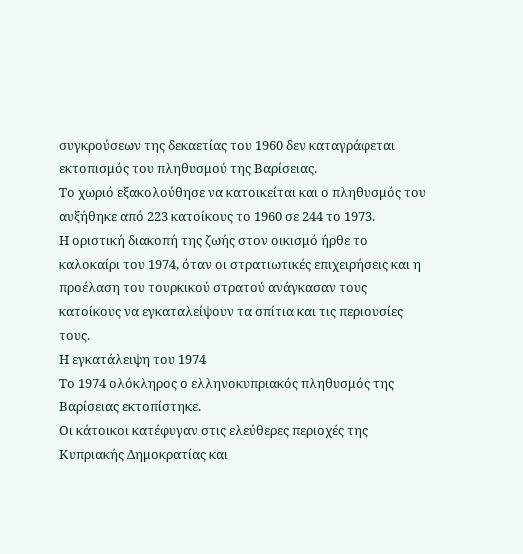συγκρούσεων της δεκαετίας του 1960 δεν καταγράφεται εκτοπισμός του πληθυσμού της Βαρίσειας.
Το χωριό εξακολούθησε να κατοικείται και ο πληθυσμός του αυξήθηκε από 223 κατοίκους το 1960 σε 244 το 1973.
Η οριστική διακοπή της ζωής στον οικισμό ήρθε το καλοκαίρι του 1974, όταν οι στρατιωτικές επιχειρήσεις και η προέλαση του τουρκικού στρατού ανάγκασαν τους κατοίκους να εγκαταλείψουν τα σπίτια και τις περιουσίες τους.
Η εγκατάλειψη του 1974
Το 1974 ολόκληρος ο ελληνοκυπριακός πληθυσμός της Βαρίσειας εκτοπίστηκε.
Οι κάτοικοι κατέφυγαν στις ελεύθερες περιοχές της Κυπριακής Δημοκρατίας και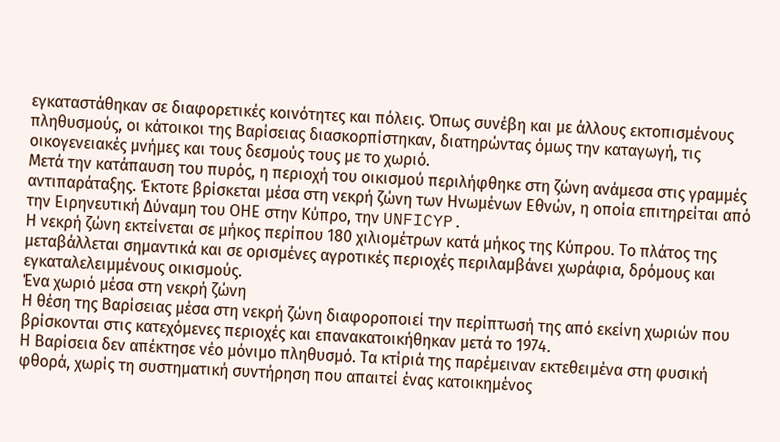εγκαταστάθηκαν σε διαφορετικές κοινότητες και πόλεις. Όπως συνέβη και με άλλους εκτοπισμένους πληθυσμούς, οι κάτοικοι της Βαρίσειας διασκορπίστηκαν, διατηρώντας όμως την καταγωγή, τις οικογενειακές μνήμες και τους δεσμούς τους με το χωριό.
Μετά την κατάπαυση του πυρός, η περιοχή του οικισμού περιλήφθηκε στη ζώνη ανάμεσα στις γραμμές αντιπαράταξης. Έκτοτε βρίσκεται μέσα στη νεκρή ζώνη των Ηνωμένων Εθνών, η οποία επιτηρείται από την Ειρηνευτική Δύναμη του ΟΗΕ στην Κύπρο, την UNFICYP.
Η νεκρή ζώνη εκτείνεται σε μήκος περίπου 180 χιλιομέτρων κατά μήκος της Κύπρου. Το πλάτος της μεταβάλλεται σημαντικά και σε ορισμένες αγροτικές περιοχές περιλαμβάνει χωράφια, δρόμους και εγκαταλελειμμένους οικισμούς.
Ένα χωριό μέσα στη νεκρή ζώνη
Η θέση της Βαρίσειας μέσα στη νεκρή ζώνη διαφοροποιεί την περίπτωσή της από εκείνη χωριών που βρίσκονται στις κατεχόμενες περιοχές και επανακατοικήθηκαν μετά το 1974.
Η Βαρίσεια δεν απέκτησε νέο μόνιμο πληθυσμό. Τα κτίριά της παρέμειναν εκτεθειμένα στη φυσική φθορά, χωρίς τη συστηματική συντήρηση που απαιτεί ένας κατοικημένος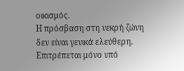οικισμός.
Η πρόσβαση στη νεκρή ζώνη δεν είναι γενικά ελεύθερη. Επιτρέπεται μόνο υπό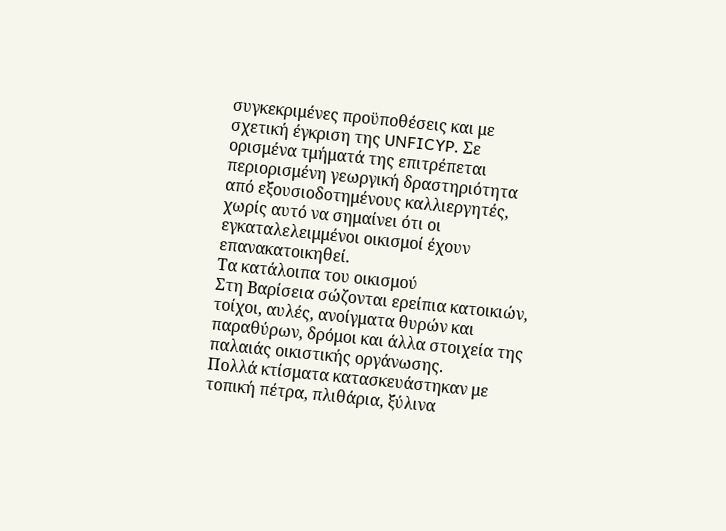συγκεκριμένες προϋποθέσεις και με σχετική έγκριση της UNFICYP. Σε ορισμένα τμήματά της επιτρέπεται περιορισμένη γεωργική δραστηριότητα από εξουσιοδοτημένους καλλιεργητές, χωρίς αυτό να σημαίνει ότι οι εγκαταλελειμμένοι οικισμοί έχουν επανακατοικηθεί.
Τα κατάλοιπα του οικισμού
Στη Βαρίσεια σώζονται ερείπια κατοικιών, τοίχοι, αυλές, ανοίγματα θυρών και παραθύρων, δρόμοι και άλλα στοιχεία της παλαιάς οικιστικής οργάνωσης.
Πολλά κτίσματα κατασκευάστηκαν με τοπική πέτρα, πλιθάρια, ξύλινα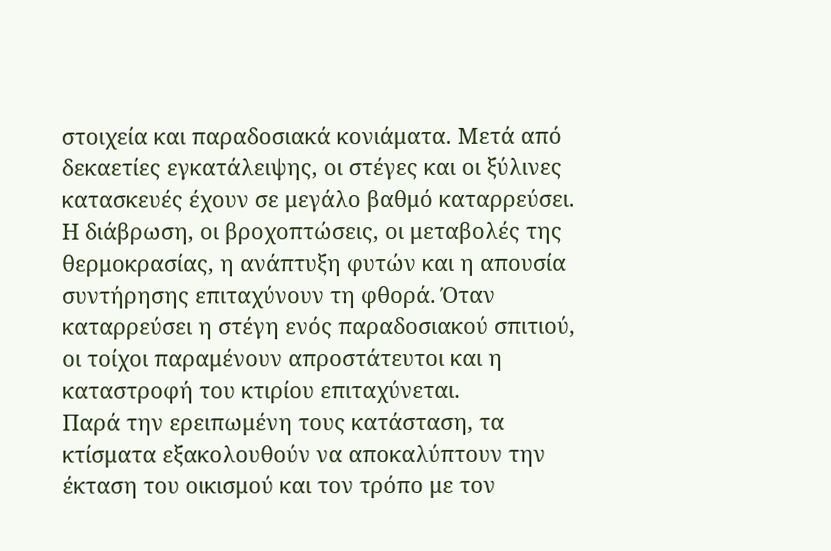στοιχεία και παραδοσιακά κονιάματα. Μετά από δεκαετίες εγκατάλειψης, οι στέγες και οι ξύλινες κατασκευές έχουν σε μεγάλο βαθμό καταρρεύσει.
Η διάβρωση, οι βροχοπτώσεις, οι μεταβολές της θερμοκρασίας, η ανάπτυξη φυτών και η απουσία συντήρησης επιταχύνουν τη φθορά. Όταν καταρρεύσει η στέγη ενός παραδοσιακού σπιτιού, οι τοίχοι παραμένουν απροστάτευτοι και η καταστροφή του κτιρίου επιταχύνεται.
Παρά την ερειπωμένη τους κατάσταση, τα κτίσματα εξακολουθούν να αποκαλύπτουν την έκταση του οικισμού και τον τρόπο με τον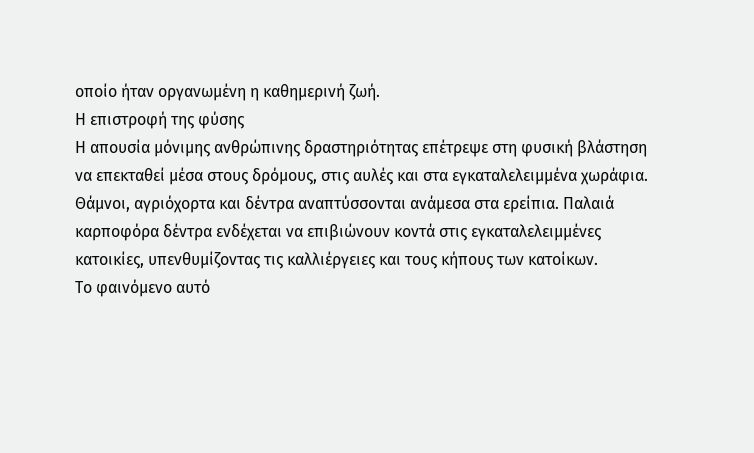οποίο ήταν οργανωμένη η καθημερινή ζωή.
Η επιστροφή της φύσης
Η απουσία μόνιμης ανθρώπινης δραστηριότητας επέτρεψε στη φυσική βλάστηση να επεκταθεί μέσα στους δρόμους, στις αυλές και στα εγκαταλελειμμένα χωράφια.
Θάμνοι, αγριόχορτα και δέντρα αναπτύσσονται ανάμεσα στα ερείπια. Παλαιά καρποφόρα δέντρα ενδέχεται να επιβιώνουν κοντά στις εγκαταλελειμμένες κατοικίες, υπενθυμίζοντας τις καλλιέργειες και τους κήπους των κατοίκων.
Το φαινόμενο αυτό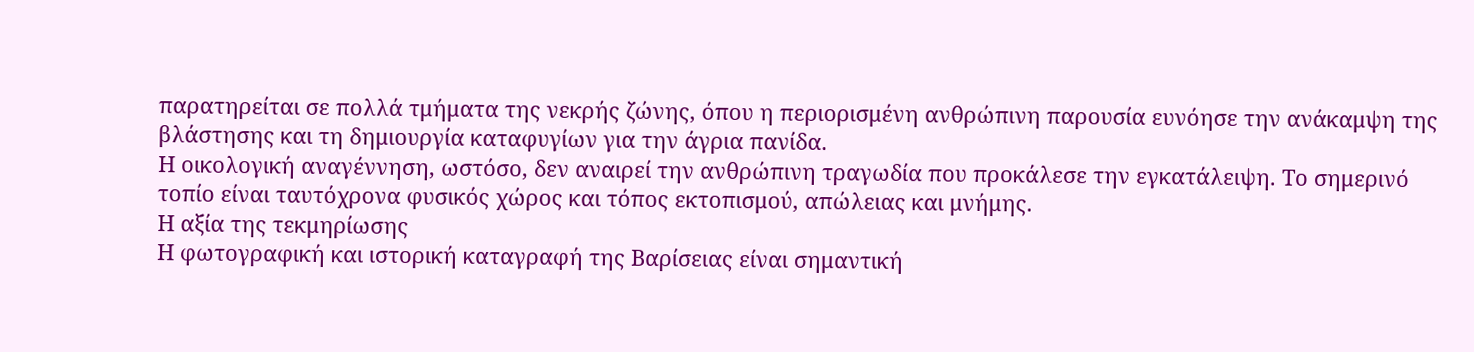παρατηρείται σε πολλά τμήματα της νεκρής ζώνης, όπου η περιορισμένη ανθρώπινη παρουσία ευνόησε την ανάκαμψη της βλάστησης και τη δημιουργία καταφυγίων για την άγρια πανίδα.
Η οικολογική αναγέννηση, ωστόσο, δεν αναιρεί την ανθρώπινη τραγωδία που προκάλεσε την εγκατάλειψη. Το σημερινό τοπίο είναι ταυτόχρονα φυσικός χώρος και τόπος εκτοπισμού, απώλειας και μνήμης.
Η αξία της τεκμηρίωσης
Η φωτογραφική και ιστορική καταγραφή της Βαρίσειας είναι σημαντική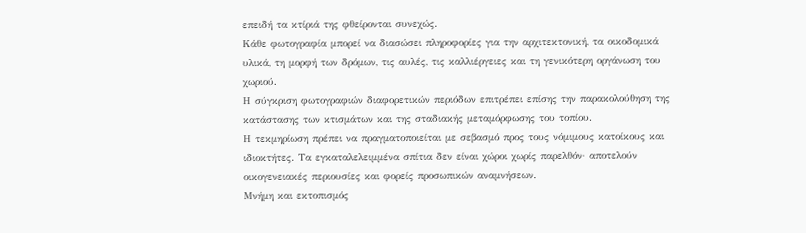επειδή τα κτίριά της φθείρονται συνεχώς.
Κάθε φωτογραφία μπορεί να διασώσει πληροφορίες για την αρχιτεκτονική, τα οικοδομικά υλικά, τη μορφή των δρόμων, τις αυλές, τις καλλιέργειες και τη γενικότερη οργάνωση του χωριού.
Η σύγκριση φωτογραφιών διαφορετικών περιόδων επιτρέπει επίσης την παρακολούθηση της κατάστασης των κτισμάτων και της σταδιακής μεταμόρφωσης του τοπίου.
Η τεκμηρίωση πρέπει να πραγματοποιείται με σεβασμό προς τους νόμιμους κατοίκους και ιδιοκτήτες. Τα εγκαταλελειμμένα σπίτια δεν είναι χώροι χωρίς παρελθόν· αποτελούν οικογενειακές περιουσίες και φορείς προσωπικών αναμνήσεων.
Μνήμη και εκτοπισμός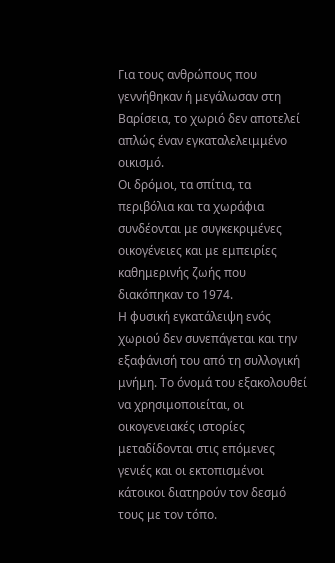Για τους ανθρώπους που γεννήθηκαν ή μεγάλωσαν στη Βαρίσεια, το χωριό δεν αποτελεί απλώς έναν εγκαταλελειμμένο οικισμό.
Οι δρόμοι, τα σπίτια, τα περιβόλια και τα χωράφια συνδέονται με συγκεκριμένες οικογένειες και με εμπειρίες καθημερινής ζωής που διακόπηκαν το 1974.
Η φυσική εγκατάλειψη ενός χωριού δεν συνεπάγεται και την εξαφάνισή του από τη συλλογική μνήμη. Το όνομά του εξακολουθεί να χρησιμοποιείται, οι οικογενειακές ιστορίες μεταδίδονται στις επόμενες γενιές και οι εκτοπισμένοι κάτοικοι διατηρούν τον δεσμό τους με τον τόπο.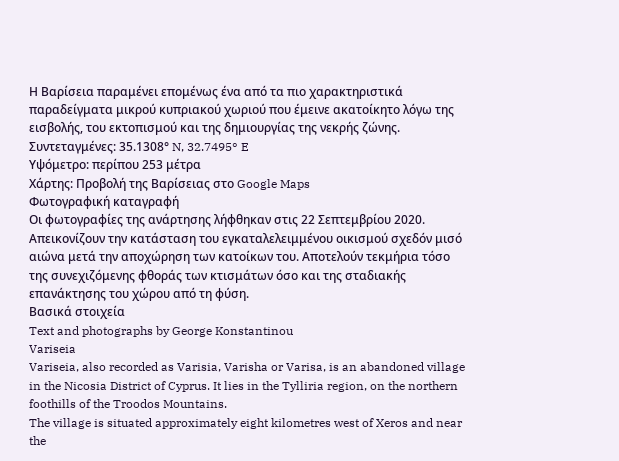Η Βαρίσεια παραμένει επομένως ένα από τα πιο χαρακτηριστικά παραδείγματα μικρού κυπριακού χωριού που έμεινε ακατοίκητο λόγω της εισβολής, του εκτοπισμού και της δημιουργίας της νεκρής ζώνης.
Συντεταγμένες: 35.1308° N, 32.7495° E
Υψόμετρο: περίπου 253 μέτρα
Χάρτης: Προβολή της Βαρίσειας στο Google Maps
Φωτογραφική καταγραφή
Οι φωτογραφίες της ανάρτησης λήφθηκαν στις 22 Σεπτεμβρίου 2020.
Απεικονίζουν την κατάσταση του εγκαταλελειμμένου οικισμού σχεδόν μισό αιώνα μετά την αποχώρηση των κατοίκων του. Αποτελούν τεκμήρια τόσο της συνεχιζόμενης φθοράς των κτισμάτων όσο και της σταδιακής επανάκτησης του χώρου από τη φύση.
Βασικά στοιχεία
Text and photographs by George Konstantinou
Variseia
Variseia, also recorded as Varisia, Varisha or Varisa, is an abandoned village in the Nicosia District of Cyprus. It lies in the Tylliria region, on the northern foothills of the Troodos Mountains.
The village is situated approximately eight kilometres west of Xeros and near the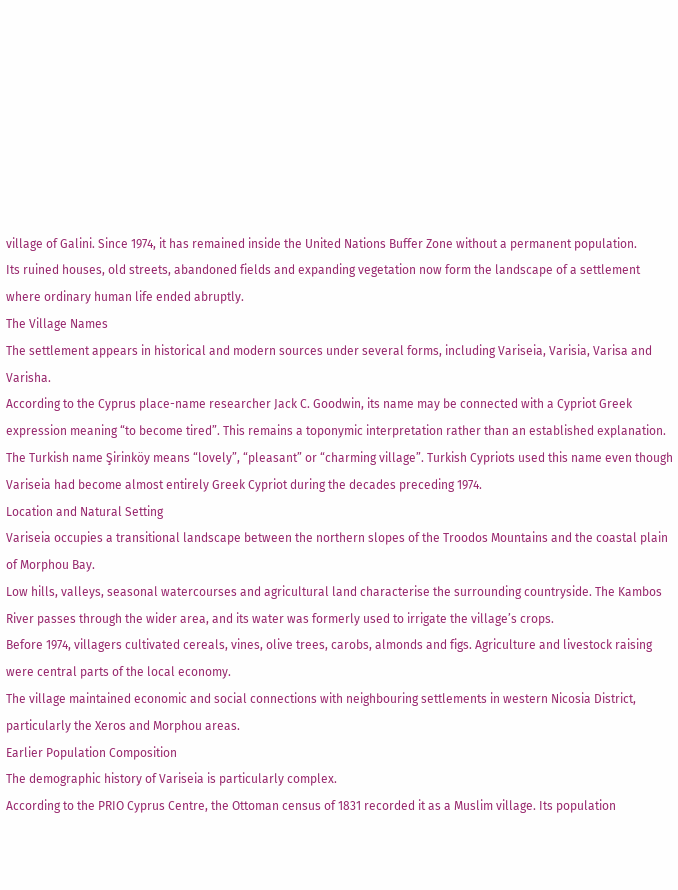village of Galini. Since 1974, it has remained inside the United Nations Buffer Zone without a permanent population.
Its ruined houses, old streets, abandoned fields and expanding vegetation now form the landscape of a settlement where ordinary human life ended abruptly.
The Village Names
The settlement appears in historical and modern sources under several forms, including Variseia, Varisia, Varisa and Varisha.
According to the Cyprus place-name researcher Jack C. Goodwin, its name may be connected with a Cypriot Greek expression meaning “to become tired”. This remains a toponymic interpretation rather than an established explanation.
The Turkish name Şirinköy means “lovely”, “pleasant” or “charming village”. Turkish Cypriots used this name even though Variseia had become almost entirely Greek Cypriot during the decades preceding 1974.
Location and Natural Setting
Variseia occupies a transitional landscape between the northern slopes of the Troodos Mountains and the coastal plain of Morphou Bay.
Low hills, valleys, seasonal watercourses and agricultural land characterise the surrounding countryside. The Kambos River passes through the wider area, and its water was formerly used to irrigate the village’s crops.
Before 1974, villagers cultivated cereals, vines, olive trees, carobs, almonds and figs. Agriculture and livestock raising were central parts of the local economy.
The village maintained economic and social connections with neighbouring settlements in western Nicosia District, particularly the Xeros and Morphou areas.
Earlier Population Composition
The demographic history of Variseia is particularly complex.
According to the PRIO Cyprus Centre, the Ottoman census of 1831 recorded it as a Muslim village. Its population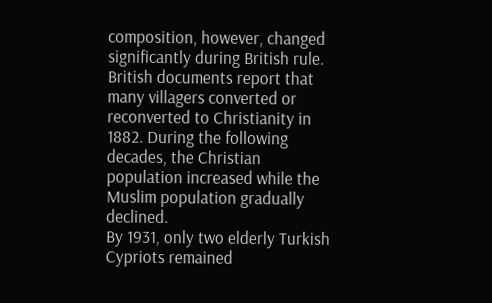composition, however, changed significantly during British rule.
British documents report that many villagers converted or reconverted to Christianity in 1882. During the following decades, the Christian population increased while the Muslim population gradually declined.
By 1931, only two elderly Turkish Cypriots remained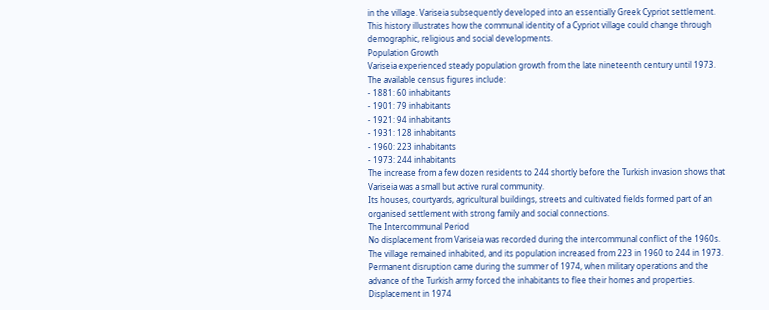in the village. Variseia subsequently developed into an essentially Greek Cypriot settlement.
This history illustrates how the communal identity of a Cypriot village could change through demographic, religious and social developments.
Population Growth
Variseia experienced steady population growth from the late nineteenth century until 1973.
The available census figures include:
- 1881: 60 inhabitants
- 1901: 79 inhabitants
- 1921: 94 inhabitants
- 1931: 128 inhabitants
- 1960: 223 inhabitants
- 1973: 244 inhabitants
The increase from a few dozen residents to 244 shortly before the Turkish invasion shows that Variseia was a small but active rural community.
Its houses, courtyards, agricultural buildings, streets and cultivated fields formed part of an organised settlement with strong family and social connections.
The Intercommunal Period
No displacement from Variseia was recorded during the intercommunal conflict of the 1960s.
The village remained inhabited, and its population increased from 223 in 1960 to 244 in 1973.
Permanent disruption came during the summer of 1974, when military operations and the advance of the Turkish army forced the inhabitants to flee their homes and properties.
Displacement in 1974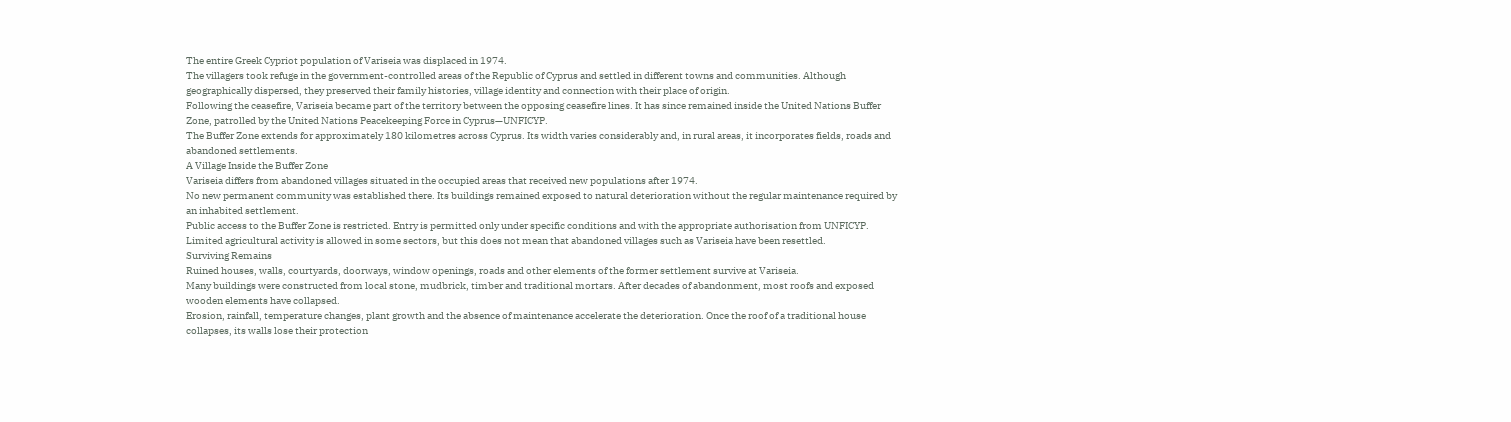The entire Greek Cypriot population of Variseia was displaced in 1974.
The villagers took refuge in the government-controlled areas of the Republic of Cyprus and settled in different towns and communities. Although geographically dispersed, they preserved their family histories, village identity and connection with their place of origin.
Following the ceasefire, Variseia became part of the territory between the opposing ceasefire lines. It has since remained inside the United Nations Buffer Zone, patrolled by the United Nations Peacekeeping Force in Cyprus—UNFICYP.
The Buffer Zone extends for approximately 180 kilometres across Cyprus. Its width varies considerably and, in rural areas, it incorporates fields, roads and abandoned settlements.
A Village Inside the Buffer Zone
Variseia differs from abandoned villages situated in the occupied areas that received new populations after 1974.
No new permanent community was established there. Its buildings remained exposed to natural deterioration without the regular maintenance required by an inhabited settlement.
Public access to the Buffer Zone is restricted. Entry is permitted only under specific conditions and with the appropriate authorisation from UNFICYP. Limited agricultural activity is allowed in some sectors, but this does not mean that abandoned villages such as Variseia have been resettled.
Surviving Remains
Ruined houses, walls, courtyards, doorways, window openings, roads and other elements of the former settlement survive at Variseia.
Many buildings were constructed from local stone, mudbrick, timber and traditional mortars. After decades of abandonment, most roofs and exposed wooden elements have collapsed.
Erosion, rainfall, temperature changes, plant growth and the absence of maintenance accelerate the deterioration. Once the roof of a traditional house collapses, its walls lose their protection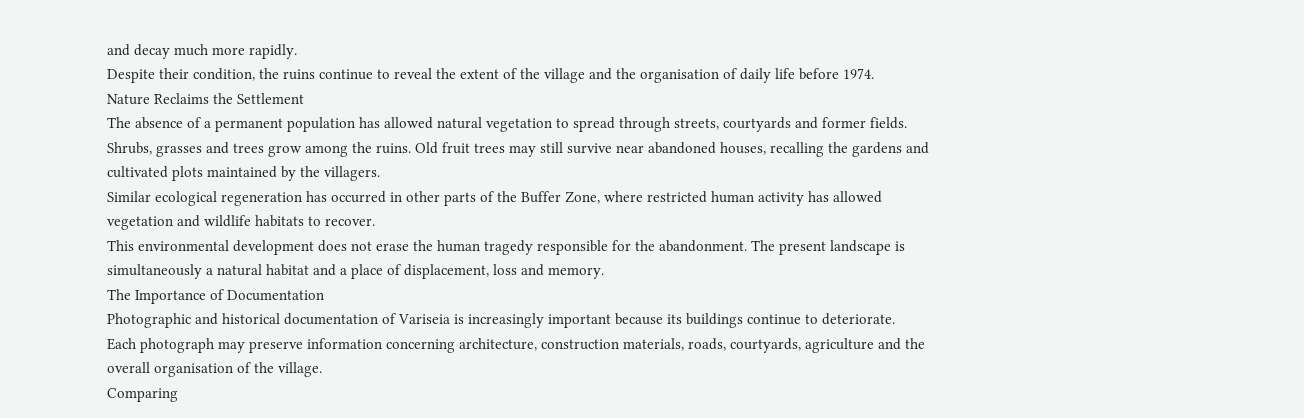and decay much more rapidly.
Despite their condition, the ruins continue to reveal the extent of the village and the organisation of daily life before 1974.
Nature Reclaims the Settlement
The absence of a permanent population has allowed natural vegetation to spread through streets, courtyards and former fields.
Shrubs, grasses and trees grow among the ruins. Old fruit trees may still survive near abandoned houses, recalling the gardens and cultivated plots maintained by the villagers.
Similar ecological regeneration has occurred in other parts of the Buffer Zone, where restricted human activity has allowed vegetation and wildlife habitats to recover.
This environmental development does not erase the human tragedy responsible for the abandonment. The present landscape is simultaneously a natural habitat and a place of displacement, loss and memory.
The Importance of Documentation
Photographic and historical documentation of Variseia is increasingly important because its buildings continue to deteriorate.
Each photograph may preserve information concerning architecture, construction materials, roads, courtyards, agriculture and the overall organisation of the village.
Comparing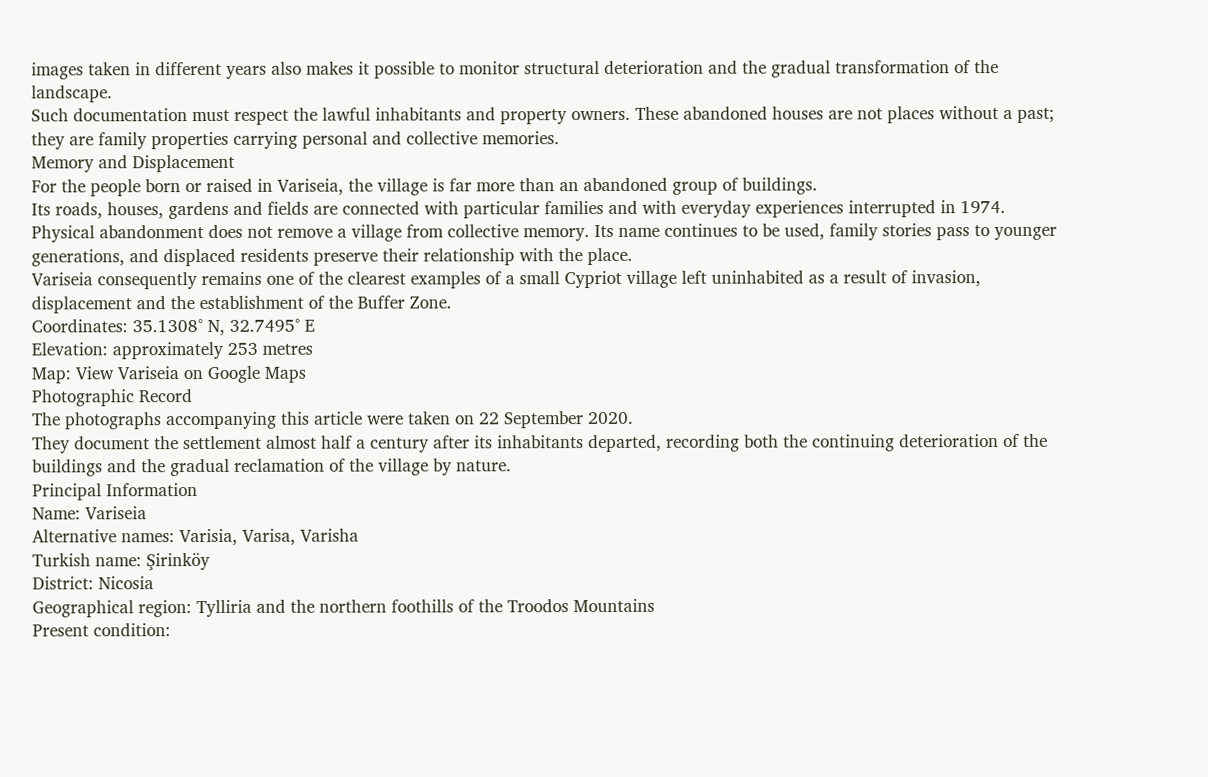images taken in different years also makes it possible to monitor structural deterioration and the gradual transformation of the landscape.
Such documentation must respect the lawful inhabitants and property owners. These abandoned houses are not places without a past; they are family properties carrying personal and collective memories.
Memory and Displacement
For the people born or raised in Variseia, the village is far more than an abandoned group of buildings.
Its roads, houses, gardens and fields are connected with particular families and with everyday experiences interrupted in 1974.
Physical abandonment does not remove a village from collective memory. Its name continues to be used, family stories pass to younger generations, and displaced residents preserve their relationship with the place.
Variseia consequently remains one of the clearest examples of a small Cypriot village left uninhabited as a result of invasion, displacement and the establishment of the Buffer Zone.
Coordinates: 35.1308° N, 32.7495° E
Elevation: approximately 253 metres
Map: View Variseia on Google Maps
Photographic Record
The photographs accompanying this article were taken on 22 September 2020.
They document the settlement almost half a century after its inhabitants departed, recording both the continuing deterioration of the buildings and the gradual reclamation of the village by nature.
Principal Information
Name: Variseia
Alternative names: Varisia, Varisa, Varisha
Turkish name: Şirinköy
District: Nicosia
Geographical region: Tylliria and the northern foothills of the Troodos Mountains
Present condition: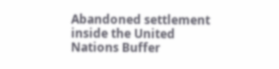Abandoned settlement inside the United Nations Buffer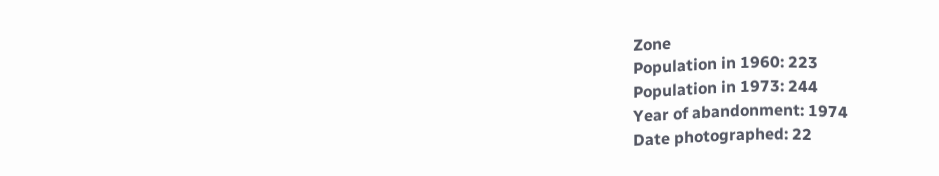Zone
Population in 1960: 223
Population in 1973: 244
Year of abandonment: 1974
Date photographed: 22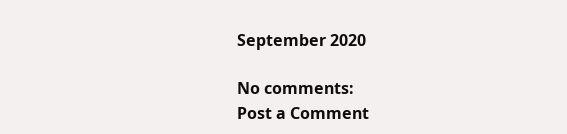September 2020

No comments:
Post a Comment